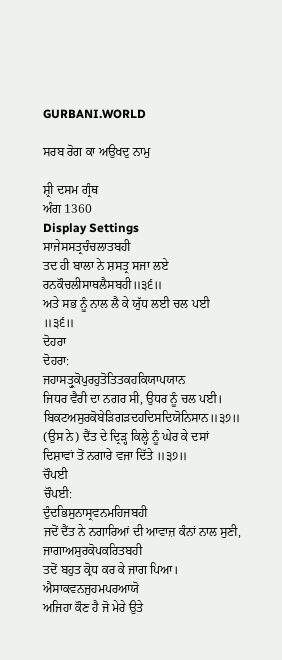GURBANI.WORLD

ਸਰਬ ਰੋਗ ਕਾ ਅਉਖਦੁ ਨਾਮੁ

ਸ਼੍ਰੀ ਦਸਮ ਗ੍ਰੰਥ
ਅੰਗ 1360
Display Settings
ਸਾਜੇਸਸਤ੍ਰਚੰਚਲਾਤਬਹੀ
ਤਦ ਹੀ ਬਾਲਾ ਨੇ ਸ਼ਸਤ੍ਰ ਸਜਾ ਲਏ
ਰਨਕੌਚਲੀਸਾਥਲੈਸਬਹੀ॥੩੬॥
ਅਤੇ ਸਭ ਨੂੰ ਨਾਲ ਲੈ ਕੇ ਯੁੱਧ ਲਈ ਚਲ ਪਈ ॥੩੬॥
ਦੋਹਰਾ
ਦੋਹਰਾ:
ਜਹਾਸਤ੍ਰੁਕੋਪੁਰਹੁਤੋਤਿਤਕਹਕਿਯਾਪਯਾਨ
ਜਿਧਰ ਵੈਰੀ ਦਾ ਨਗਰ ਸੀ, ਉਧਰ ਨੂੰ ਚਲ ਪਈ।
ਬਿਕਟਅਸੁਰਕੋਬੇੜਿਗੜਦਹਦਿਸਦਿਯੋਨਿਸਾਨ॥੩੭॥
(ਉਸ ਨੇ) ਦੈਂਤ ਦੇ ਦ੍ਰਿੜ੍ਹ ਕਿਲ੍ਹੇ ਨੂੰ ਘੇਰ ਕੇ ਦਸਾਂ ਦਿਸ਼ਾਵਾਂ ਤੋਂ ਨਗਾਰੇ ਵਜਾ ਦਿੱਤੇ ॥੩੭॥
ਚੌਪਈ
ਚੌਪਈ:
ਦੁੰਦਭਿਸੁਨਾਸ੍ਰਵਨਮਹਿਜਬਹੀ
ਜਦੋਂ ਦੈਂਤ ਨੇ ਨਗਾਰਿਆਂ ਦੀ ਆਵਾਜ਼ ਕੰਨਾਂ ਨਾਲ ਸੁਣੀ,
ਜਾਗਾਅਸੁਰਕੋਪਕਰਿਤਬਹੀ
ਤਦੋਂ ਬਹੁਤ ਕ੍ਰੋਧ ਕਰ ਕੇ ਜਾਗ ਪਿਆ।
ਐਸਾਕਵਨਜੁਹਮਪਰਆਯੋ
ਅਜਿਹਾ ਕੌਣ ਹੈ ਜੋ ਮੇਰੇ ਉਤੇ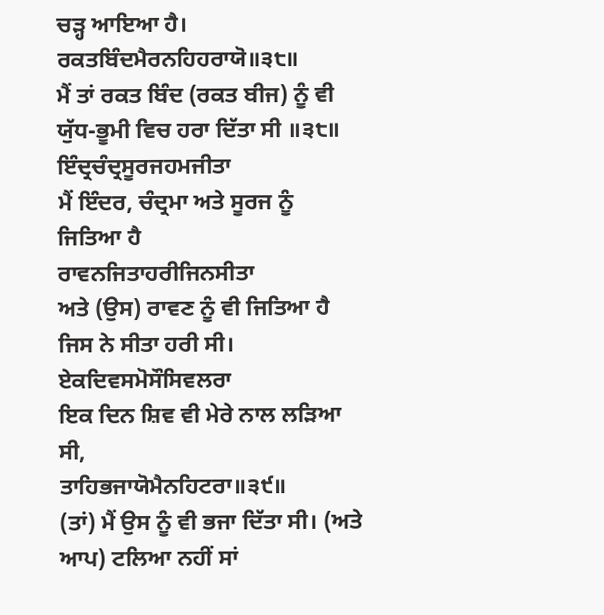ਚੜ੍ਹ ਆਇਆ ਹੈ।
ਰਕਤਬਿੰਦਮੈਰਨਹਿਹਰਾਯੋ॥੩੮॥
ਮੈਂ ਤਾਂ ਰਕਤ ਬਿੰਦ (ਰਕਤ ਬੀਜ) ਨੂੰ ਵੀ ਯੁੱਧ-ਭੂਮੀ ਵਿਚ ਹਰਾ ਦਿੱਤਾ ਸੀ ॥੩੮॥
ਇੰਦ੍ਰਚੰਦ੍ਰਸੂਰਜਹਮਜੀਤਾ
ਮੈਂ ਇੰਦਰ, ਚੰਦ੍ਰਮਾ ਅਤੇ ਸੂਰਜ ਨੂੰ ਜਿਤਿਆ ਹੈ
ਰਾਵਨਜਿਤਾਹਰੀਜਿਨਸੀਤਾ
ਅਤੇ (ਉਸ) ਰਾਵਣ ਨੂੰ ਵੀ ਜਿਤਿਆ ਹੈ ਜਿਸ ਨੇ ਸੀਤਾ ਹਰੀ ਸੀ।
ਏਕਦਿਵਸਮੋਸੌਸਿਵਲਰਾ
ਇਕ ਦਿਨ ਸ਼ਿਵ ਵੀ ਮੇਰੇ ਨਾਲ ਲੜਿਆ ਸੀ,
ਤਾਹਿਭਜਾਯੋਮੈਨਹਿਟਰਾ॥੩੯॥
(ਤਾਂ) ਮੈਂ ਉਸ ਨੂੰ ਵੀ ਭਜਾ ਦਿੱਤਾ ਸੀ। (ਅਤੇ ਆਪ) ਟਲਿਆ ਨਹੀਂ ਸਾਂ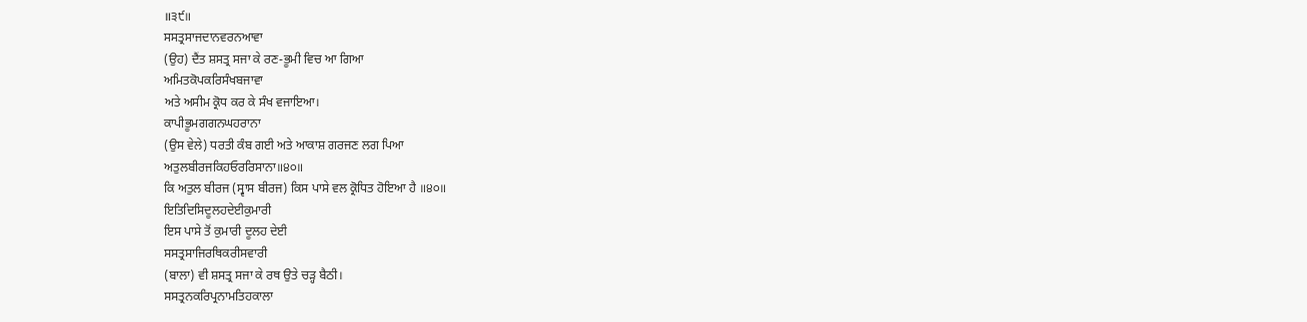॥੩੯॥
ਸਸਤ੍ਰਸਾਜਦਾਨਵਰਨਆਵਾ
(ਉਹ) ਦੈਂਤ ਸ਼ਸਤ੍ਰ ਸਜਾ ਕੇ ਰਣ-ਭੂਮੀ ਵਿਚ ਆ ਗਿਆ
ਅਮਿਤਕੋਪਕਰਿਸੰਖਬਜਾਵਾ
ਅਤੇ ਅਸੀਮ ਕ੍ਰੋਧ ਕਰ ਕੇ ਸੰਖ ਵਜਾਇਆ।
ਕਾਪੀਭੂਮਗਗਨਘਹਰਾਨਾ
(ਉਸ ਵੇਲੇ) ਧਰਤੀ ਕੰਬ ਗਈ ਅਤੇ ਆਕਾਸ਼ ਗਰਜਣ ਲਗ ਪਿਆ
ਅਤੁਲਬੀਰਜਕਿਹਓਰਰਿਸਾਨਾ॥੪੦॥
ਕਿ ਅਤੁਲ ਬੀਰਜ (ਸ੍ਵਾਸ ਬੀਰਜ) ਕਿਸ ਪਾਸੇ ਵਲ ਕ੍ਰੋਧਿਤ ਹੋਇਆ ਹੈ ॥੪੦॥
ਇਤਿਦਿਸਿਦੂਲਹਦੇਈਕੁਮਾਰੀ
ਇਸ ਪਾਸੇ ਤੋਂ ਕੁਮਾਰੀ ਦੂਲਹ ਦੇਈ
ਸਸਤ੍ਰਸਾਜਿਰਥਿਕਰੀਸਵਾਰੀ
(ਬਾਲਾ) ਵੀ ਸ਼ਸਤ੍ਰ ਸਜਾ ਕੇ ਰਥ ਉਤੇ ਚੜ੍ਹ ਬੈਠੀ।
ਸਸਤ੍ਰਨਕਰਿਪ੍ਰਨਾਮਤਿਹਕਾਲਾ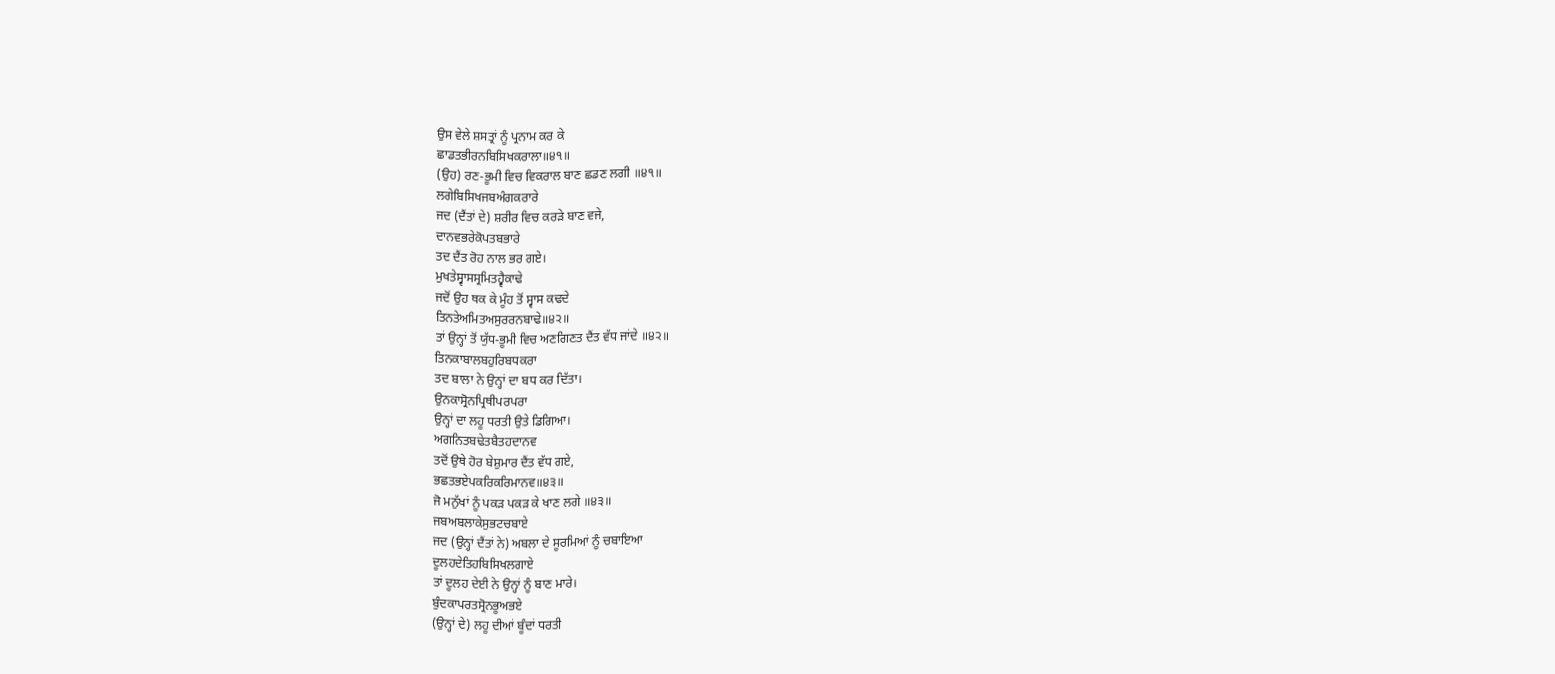ਉਸ ਵੇਲੇ ਸ਼ਸਤ੍ਰਾਂ ਨੂੰ ਪ੍ਰਨਾਮ ਕਰ ਕੇ
ਛਾਡਤਭੀਰਨਬਿਸਿਖਕਰਾਲਾ॥੪੧॥
(ਉਹ) ਰਣ-ਭੂਮੀ ਵਿਚ ਵਿਕਰਾਲ ਬਾਣ ਛਡਣ ਲਗੀ ॥੪੧॥
ਲਗੇਬਿਸਿਖਜਬਅੰਗਕਰਾਰੇ
ਜਦ (ਦੈਂਤਾਂ ਦੇ) ਸ਼ਰੀਰ ਵਿਚ ਕਰੜੇ ਬਾਣ ਵਜੇ,
ਦਾਨਵਭਰੇਕੋਪਤਬਭਾਰੇ
ਤਦ ਦੈਂਤ ਰੋਹ ਨਾਲ ਭਰ ਗਏ।
ਮੁਖਤੇਸ੍ਵਾਸਸ੍ਰਮਿਤਹ੍ਵੈਕਾਢੇ
ਜਦੋਂ ਉਹ ਥਕ ਕੇ ਮੂੰਹ ਤੋਂ ਸ੍ਵਾਸ ਕਢਦੇ
ਤਿਨਤੇਅਮਿਤਅਸੁਰਰਨਬਾਢੇ॥੪੨॥
ਤਾਂ ਉਨ੍ਹਾਂ ਤੋਂ ਯੁੱਧ-ਭੂਮੀ ਵਿਚ ਅਣਗਿਣਤ ਦੈਂਤ ਵੱਧ ਜਾਂਦੇ ॥੪੨॥
ਤਿਨਕਾਬਾਲਬਹੁਰਿਬਧਕਰਾ
ਤਦ ਬਾਲਾ ਨੇ ਉਨ੍ਹਾਂ ਦਾ ਬਧ ਕਰ ਦਿੱਤਾ।
ਉਨਕਾਸ੍ਰੋਨਪ੍ਰਿਥੀਪਰਪਰਾ
ਉਨ੍ਹਾਂ ਦਾ ਲਹੂ ਧਰਤੀ ਉਤੇ ਡਿਗਿਆ।
ਅਗਨਿਤਬਢੇਤਬੈਤਹਦਾਨਵ
ਤਦੋਂ ਉਥੇ ਹੋਰ ਬੇਸ਼ੁਮਾਰ ਦੈਂਤ ਵੱਧ ਗਏ,
ਭਛਤਭਏਪਕਰਿਕਰਿਮਾਨਵ॥੪੩॥
ਜੋ ਮਨੁੱਖਾਂ ਨੂੰ ਪਕੜ ਪਕੜ ਕੇ ਖਾਣ ਲਗੇ ॥੪੩॥
ਜਬਅਬਲਾਕੇਸੁਭਟਚਬਾਏ
ਜਦ (ਉਨ੍ਹਾਂ ਦੈਂਤਾਂ ਨੇ) ਅਬਲਾ ਦੇ ਸੂਰਮਿਆਂ ਨੂੰ ਚਬਾਇਆ
ਦੂਲਹਦੇਤਿਹਬਿਸਿਖਲਗਾਏ
ਤਾਂ ਦੂਲਹ ਦੇਈ ਨੇ ਉਨ੍ਹਾਂ ਨੂੰ ਬਾਣ ਮਾਰੇ।
ਬੁੰਦਕਾਪਰਤਸ੍ਰੋਨਭੂਅਭਏ
(ਉਨ੍ਹਾਂ ਦੇ) ਲਹੂ ਦੀਆਂ ਬੂੰਦਾਂ ਧਰਤੀ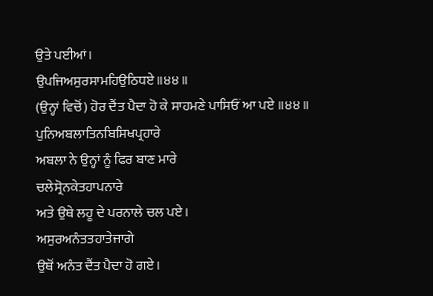ਉਤੇ ਪਈਆਂ।
ਉਪਜਿਅਸੁਰਸਾਮਹਿਉਠਿਧਏ॥੪੪॥
(ਉਨ੍ਹਾਂ ਵਿਚੋਂ) ਹੋਰ ਦੈਂਤ ਪੈਦਾ ਹੋ ਕੇ ਸਾਹਮਣੇ ਪਾਸਿਓਂ ਆ ਪਏ ॥੪੪॥
ਪੁਨਿਅਬਲਾਤਿਨਬਿਸਿਖਪ੍ਰਹਾਰੇ
ਅਬਲਾ ਨੇ ਉਨ੍ਹਾਂ ਨੂੰ ਫਿਰ ਬਾਣ ਮਾਰੇ
ਚਲੇਸ੍ਰੋਨਕੇਤਹਾਪਨਾਰੇ
ਅਤੇ ਉਥੇ ਲਹੂ ਦੇ ਪਰਨਾਲੇ ਚਲ ਪਏ।
ਅਸੁਰਅਨੰਤਤਹਾਤੇਜਾਗੇ
ਉਥੋਂ ਅਨੰਤ ਦੈਂਤ ਪੈਦਾ ਹੋ ਗਏ।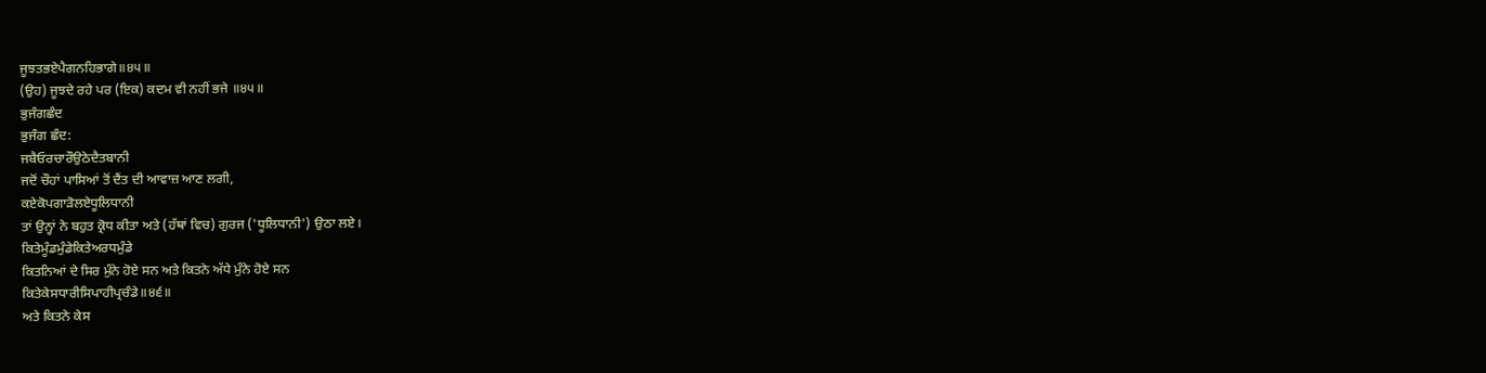ਜੂਝਤਭਏਪੈਗਨਹਿਭਾਗੇ॥੪੫॥
(ਉਹ) ਜੂਝਦੇ ਰਹੇ ਪਰ (ਇਕ) ਕਦਮ ਵੀ ਨਹੀਂ ਭਜੇ ॥੪੫॥
ਭੁਜੰਗਛੰਦ
ਭੁਜੰਗ ਛੰਦ:
ਜਬੈਓਰਚਾਰੌਉਠੇਦੈਤਬਾਨੀ
ਜਦੋਂ ਚੌਹਾਂ ਪਾਸਿਆਂ ਤੋਂ ਦੈਂਤ ਦੀ ਆਵਾਜ਼ ਆਣ ਲਗੀ,
ਕਏਕੋਪਗਾੜੋਲਏਧੂਲਿਧਾਨੀ
ਤਾਂ ਉਨ੍ਹਾਂ ਨੇ ਬਹੁਤ ਕ੍ਰੋਧ ਕੀਤਾ ਅਤੇ (ਹੱਥਾਂ ਵਿਚ) ਗੁਰਜ ('ਧੂਲਿਧਾਨੀ') ਉਠਾ ਲਏ।
ਕਿਤੇਮੂੰਡਮੁੰਡੇਕਿਤੇਅਰਧਮੁੰਡੇ
ਕਿਤਨਿਆਂ ਦੇ ਸਿਰ ਮੁੰਨੇ ਹੋਏ ਸਨ ਅਤੇ ਕਿਤਨੇ ਅੱਧੇ ਮੁੰਨੇ ਹੋਏ ਸਨ
ਕਿਤੇਕੇਸਧਾਰੀਸਿਪਾਹੀਪ੍ਰਚੰਡੇ॥੪੬॥
ਅਤੇ ਕਿਤਨੇ ਕੇਸ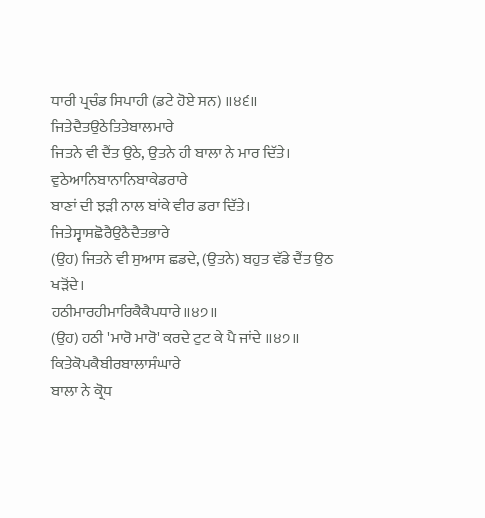ਧਾਰੀ ਪ੍ਰਚੰਡ ਸਿਪਾਹੀ (ਡਟੇ ਹੋਏ ਸਨ) ॥੪੬॥
ਜਿਤੇਦੈਤਉਠੇਤਿਤੇਬਾਲਮਾਰੇ
ਜਿਤਨੇ ਵੀ ਦੈਂਤ ਉਠੇ, ਉਤਨੇ ਹੀ ਬਾਲਾ ਨੇ ਮਾਰ ਦਿੱਤੇ।
ਵੁਠੇਆਨਿਬਾਨਾਨਿਬਾਕੇਡਰਾਰੇ
ਬਾਣਾਂ ਦੀ ਝੜੀ ਨਾਲ ਬਾਂਕੇ ਵੀਰ ਡਰਾ ਦਿੱਤੇ।
ਜਿਤੇਸ੍ਵਾਸਛੋਰੈਉਠੈਦੈਤਭਾਰੇ
(ਉਹ) ਜਿਤਨੇ ਵੀ ਸੁਆਸ ਛਡਦੇ, (ਉਤਨੇ) ਬਹੁਤ ਵੱਡੇ ਦੈਂਤ ਉਠ ਖੜੋਂਦੇ।
ਹਠੀਮਾਰਹੀਮਾਰਿਕੈਕੈਪਧਾਰੇ॥੪੭॥
(ਉਹ) ਹਠੀ 'ਮਾਰੋ ਮਾਰੋ' ਕਰਦੇ ਟੁਟ ਕੇ ਪੈ ਜਾਂਦੇ ॥੪੭॥
ਕਿਤੇਕੋਪਕੈਬੀਰਬਾਲਾਸੰਘਾਰੇ
ਬਾਲਾ ਨੇ ਕ੍ਰੋਧ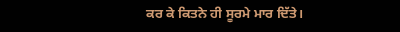ਕਰ ਕੇ ਕਿਤਨੇ ਹੀ ਸੂਰਮੇ ਮਾਰ ਦਿੱਤੇ।